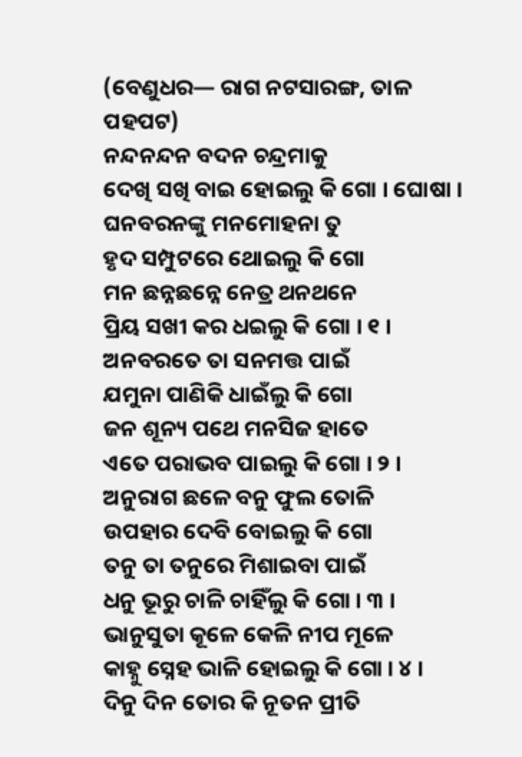(ବେଣୁଧର— ରାଗ ନଟସାରଙ୍ଗ, ତାଳ ପହପଟ)
ନନ୍ଦନନ୍ଦନ ବଦନ ଚନ୍ଦ୍ରମାକୁ
ଦେଖି ସଖି ବାଇ ହୋଇଲୁ କି ଗୋ । ଘୋଷା ।
ଘନବରନଙ୍କୁ ମନମୋହନା ତୁ
ହୃଦ ସମ୍ପୁଟରେ ଥୋଇଲୁ କି ଗୋ
ମନ ଛନ୍ନଛନ୍ନେ ନେତ୍ର ଥନଥନେ
ପ୍ରିୟ ସଖୀ କର ଧଇଲୁ କି ଗୋ । ୧ ।
ଅନବରତେ ତା ସନମତ୍ତ ପାଇଁ
ଯମୁନା ପାଣିକି ଧାଇଁଲୁ କି ଗୋ
ଜନ ଶୂନ୍ୟ ପଥେ ମନସିଜ ହାତେ
ଏତେ ପରାଭବ ପାଇଲୁ କି ଗୋ । ୨ ।
ଅନୁରାଗ ଛଳେ ବନୁ ଫୁଲ ତୋଳି
ଉପହାର ଦେବି ବୋଇଲୁ କି ଗୋ
ତନୁ ତା ତନୁରେ ମିଶାଇବା ପାଇଁ
ଧନୁ ଭୂରୁ ଚାଳି ଚାହିଁଲୁ କି ଗୋ । ୩ ।
ଭାନୁସୁତା କୂଳେ କେଳି ନୀପ ମୂଳେ
କାହ୍ନୁ ସ୍ନେହ ଭାଳି ହୋଇଲୁ କି ଗୋ । ୪ ।
ଦିନୁ ଦିନ ତୋର କି ନୂତନ ପ୍ରୀତି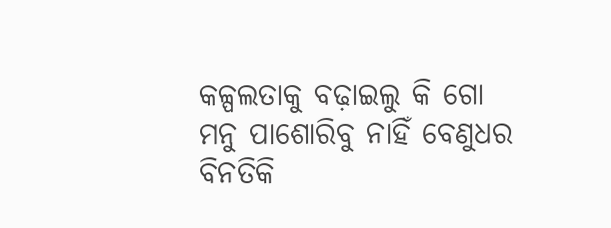କଳ୍ପଲତାକୁ ବଢ଼ାଇଲୁ କି ଗୋ
ମନୁ ପାଶୋରିବୁ ନାହିଁ ବେଣୁଧର
ବିନତିକି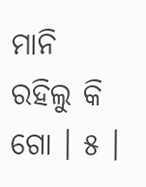ମାନି ରହିଲୁ କି ଗୋ । ୫ ।